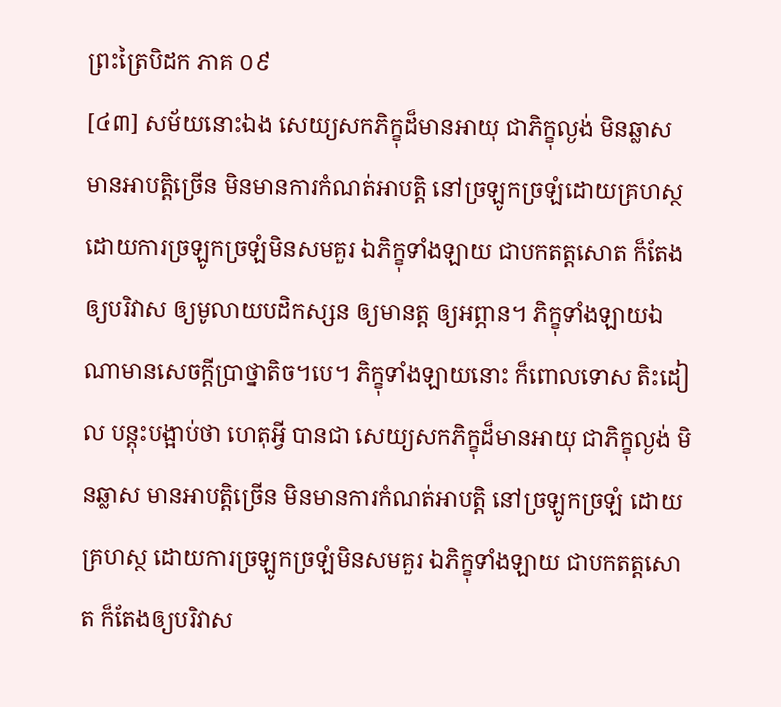ព្រះត្រៃបិដក ភាគ ០៩
[៤៣] សម័យនោះឯង សេយ្យសកភិក្ខុដ៏មានអាយុ ជាភិក្ខុល្ងង់ មិនឆ្លាស មានអាបត្តិច្រើន មិនមានការកំណត់អាបត្តិ នៅច្រឡូកច្រឡំដោយគ្រហស្ថ ដោយការច្រឡូកច្រឡំមិនសមគួរ ឯភិក្ខុទាំងឡាយ ជាបកតត្តសោត ក៏តែងឲ្យបរិវាស ឲ្យមូលាយបដិកស្សន ឲ្យមានត្ត ឲ្យអព្ភាន។ ភិក្ខុទាំងឡាយឯណាមានសេចក្តីប្រាថ្នាតិច។បេ។ ភិក្ខុទាំងឡាយនោះ ក៏ពោលទោស តិះដៀល បន្តុះបង្អាប់ថា ហេតុអ្វី បានជា សេយ្យសកភិក្ខុដ៏មានអាយុ ជាភិក្ខុល្ងង់ មិនឆ្លាស មានអាបត្តិច្រើន មិនមានការកំណត់អាបត្តិ នៅច្រឡូកច្រឡំ ដោយគ្រហស្ថ ដោយការច្រឡូកច្រឡំមិនសមគួរ ឯភិក្ខុទាំងឡាយ ជាបកតត្តសោត ក៏តែងឲ្យបរិវាស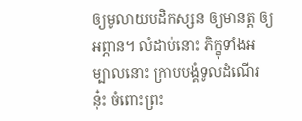ឲ្យមូលាយបដិកស្សន ឲ្យមានត្ត ឲ្យអព្ភាន។ លំដាប់នោះ ភិក្ខុទាំងអម្បាលនោះ ក្រាបបង្គំទូលដំណើរនុ៎ះ ចំពោះព្រះ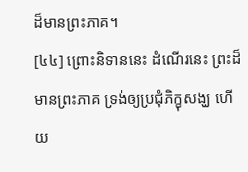ដ៏មានព្រះភាគ។
[៤៤] ព្រោះនិទាននេះ ដំណើរនេះ ព្រះដ៏មានព្រះភាគ ទ្រង់ឲ្យប្រជុំភិក្ខុសង្ឃ ហើយ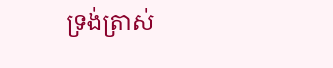ទ្រង់ត្រាស់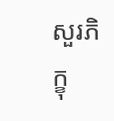សួរភិក្ខុ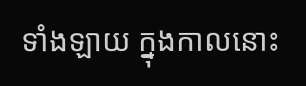ទាំងឡាយ ក្នុងកាលនោះ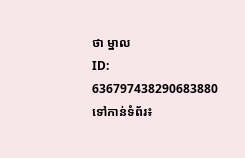ថា ម្នាល
ID: 636797438290683880
ទៅកាន់ទំព័រ៖